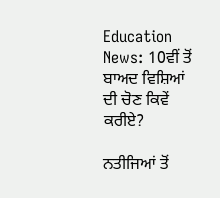Education News: 10ਵੀਂ ਤੋਂ ਬਾਅਦ ਵਿਸ਼ਿਆਂ ਦੀ ਚੋਣ ਕਿਵੇਂ ਕਰੀਏ?

ਨਤੀਜਿਆਂ ਤੋਂ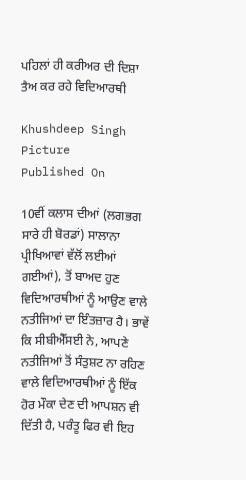ਪਹਿਲਾਂ ਹੀ ਕਰੀਅਰ ਦੀ ਦਿਸ਼ਾ ਤੈਅ ਕਰ ਰਹੇ ਵਿਦਿਆਰਥੀ

Khushdeep Singh Picture
Published On

10ਵੀਂ ਕਲਾਸ ਦੀਆਂ (ਲਗਭਗ ਸਾਰੇ ਹੀ ਬੋਰਡਾਂ) ਸਾਲਾਨਾ ਪ੍ਰੀਖਿਆਵਾਂ ਵੱਲੋਂ ਲਈਆਂ ਗਈਆਂ), ਤੋਂ ਬਾਅਦ ਹੁਣ ਵਿਦਿਆਰਥੀਆਂ ਨੂੰ ਆਉਣ ਵਾਲੇ ਨਤੀਜਿਆਂ ਦਾ ਇੰਤਜ਼ਾਰ ਹੈ। ਭਾਵੇਂ ਕਿ ਸੀਬੀਐੱਸਈ ਨੇ, ਆਪਣੇ ਨਤੀਜਿਆਂ ਤੋਂ ਸੰਤੁਸ਼ਟ ਨਾ ਰਹਿਣ ਵਾਲੇ ਵਿਦਿਆਰਥੀਆਂ ਨੂੰ ਇੱਕ ਹੋਰ ਮੌਕਾ ਦੇਣ ਦੀ ਆਪਸ਼ਨ ਵੀ ਦਿੱਤੀ ਹੈ, ਪਰੰਤੂ ਫਿਰ ਵੀ ਇਹ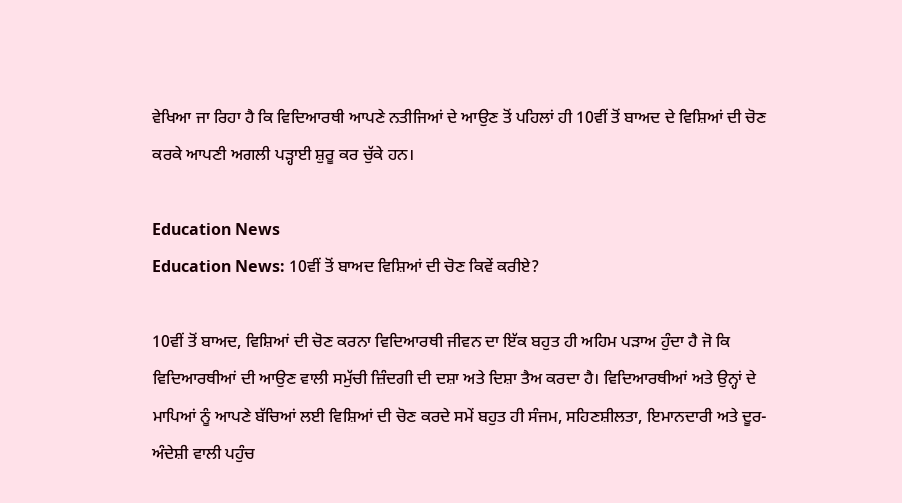ਵੇਖਿਆ ਜਾ ਰਿਹਾ ਹੈ ਕਿ ਵਿਦਿਆਰਥੀ ਆਪਣੇ ਨਤੀਜਿਆਂ ਦੇ ਆਉਣ ਤੋਂ ਪਹਿਲਾਂ ਹੀ 10ਵੀਂ ਤੋਂ ਬਾਅਦ ਦੇ ਵਿਸ਼ਿਆਂ ਦੀ ਚੋਣ ਕਰਕੇ ਆਪਣੀ ਅਗਲੀ ਪੜ੍ਹਾਈ ਸ਼ੁਰੂ ਕਰ ਚੁੱਕੇ ਹਨ।

Education News
Education News: 10ਵੀਂ ਤੋਂ ਬਾਅਦ ਵਿਸ਼ਿਆਂ ਦੀ ਚੋਣ ਕਿਵੇਂ ਕਰੀਏ?

10ਵੀਂ ਤੋਂ ਬਾਅਦ, ਵਿਸ਼ਿਆਂ ਦੀ ਚੋਣ ਕਰਨਾ ਵਿਦਿਆਰਥੀ ਜੀਵਨ ਦਾ ਇੱਕ ਬਹੁਤ ਹੀ ਅਹਿਮ ਪੜਾਅ ਹੁੰਦਾ ਹੈ ਜੋ ਕਿ ਵਿਦਿਆਰਥੀਆਂ ਦੀ ਆਉਣ ਵਾਲੀ ਸਮੁੱਚੀ ਜ਼ਿੰਦਗੀ ਦੀ ਦਸ਼ਾ ਅਤੇ ਦਿਸ਼ਾ ਤੈਅ ਕਰਦਾ ਹੈ। ਵਿਦਿਆਰਥੀਆਂ ਅਤੇ ਉਨ੍ਹਾਂ ਦੇ ਮਾਪਿਆਂ ਨੂੰ ਆਪਣੇ ਬੱਚਿਆਂ ਲਈ ਵਿਸ਼ਿਆਂ ਦੀ ਚੋਣ ਕਰਦੇ ਸਮੇਂ ਬਹੁਤ ਹੀ ਸੰਜਮ, ਸਹਿਣਸ਼ੀਲਤਾ, ਇਮਾਨਦਾਰੀ ਅਤੇ ਦੂਰ-ਅੰਦੇਸ਼ੀ ਵਾਲੀ ਪਹੁੰਚ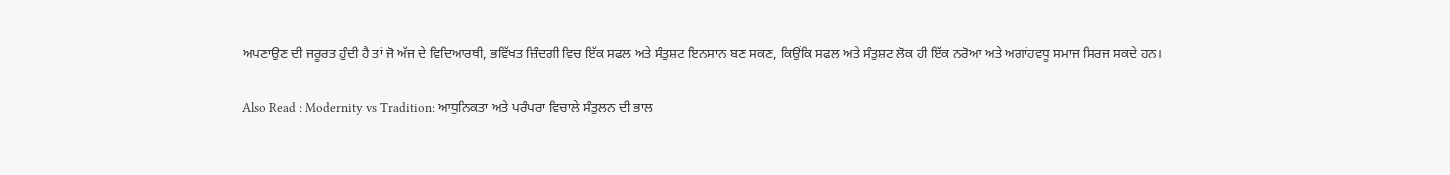ਅਪਣਾਉਣ ਦੀ ਜਰੂਰਤ ਹੁੰਦੀ ਹੈ ਤਾਂ ਜੋ ਅੱਜ ਦੇ ਵਿਦਿਆਰਥੀ, ਭਵਿੱਖਤ ਜ਼ਿੰਦਗੀ ਵਿਚ ਇੱਕ ਸਫਲ ਅਤੇ ਸੰਤੁਸ਼ਟ ਇਨਸਾਨ ਬਣ ਸਕਣ, ਕਿਉਂਕਿ ਸਫਲ ਅਤੇ ਸੰਤੁਸ਼ਟ ਲੋਕ ਹੀ ਇੱਕ ਨਰੋਆ ਅਤੇ ਅਗਾਂਹਵਧੂ ਸਮਾਜ ਸਿਰਜ ਸਕਦੇ ਹਨ।

Also Read : Modernity vs Tradition: ਆਧੁਨਿਕਤਾ ਅਤੇ ਪਰੰਪਰਾ ਵਿਚਾਲੇ ਸੰਤੁਲਨ ਦੀ ਭਾਲ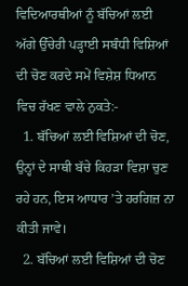ਵਿਦਿਆਰਥੀਆਂ ਨੂੰ ਬੱਚਿਆਂ ਲਈ ਅੱਗੇ ਉੱਚੇਰੀ ਪੜ੍ਹਾਈ ਸਬੰਧੀ ਵਿਸ਼ਿਆਂ ਦੀ ਚੋਣ ਕਰਦੇ ਸਮੇਂ ਵਿਸ਼ੇਸ਼ ਧਿਆਨ ਵਿਚ ਰੱਖਣ ਵਾਲੇ ਨੁਕਤੇ:-
  1. ਬੱਚਿਆਂ ਲਈ ਵਿਸ਼ਿਆਂ ਦੀ ਚੋਣ, ਉਨ੍ਹਾਂ ਦੇ ਸਾਥੀ ਬੱਚੇ ਕਿਹੜਾ ਵਿਸ਼ਾ ਚੁਣ ਰਹੇ ਹਨ, ਇਸ ਆਧਾਰ ’ਤੇ ਹਰਗਿਜ਼ ਨਾ ਕੀਤੀ ਜਾਵੇ।
  2. ਬੱਚਿਆਂ ਲਈ ਵਿਸ਼ਿਆਂ ਦੀ ਚੋਣ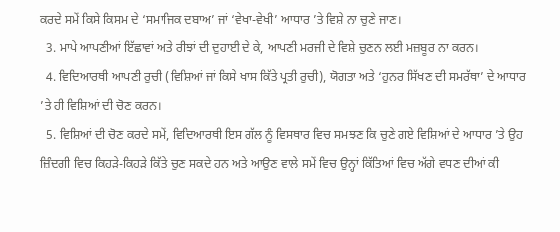ਕਰਦੇ ਸਮੇਂ ਕਿਸੇ ਕਿਸਮ ਦੇ ‘ਸਮਾਜਿਕ ਦਬਾਅ’ ਜਾਂ ‘ਵੇਖਾ-ਵੇਖੀ’ ਆਧਾਰ ’ਤੇ ਵਿਸ਼ੇ ਨਾ ਚੁਣੇ ਜਾਣ।
  3. ਮਾਪੇ ਆਪਣੀਆਂ ਇੱਛਾਵਾਂ ਅਤੇ ਰੀਝਾਂ ਦੀ ਦੁਹਾਈ ਦੇ ਕੇ, ਆਪਣੀ ਮਰਜੀ ਦੇ ਵਿਸ਼ੇ ਚੁਣਨ ਲਈ ਮਜ਼ਬੂਰ ਨਾ ਕਰਨ।
  4. ਵਿਦਿਆਰਥੀ ਆਪਣੀ ਰੁਚੀ (ਵਿਸ਼ਿਆਂ ਜਾਂ ਕਿਸੇ ਖਾਸ ਕਿੱਤੇ ਪ੍ਰਤੀ ਰੁਚੀ), ਯੋਗਤਾ ਅਤੇ ‘ਹੁਨਰ ਸਿੱਖਣ ਦੀ ਸਮਰੱਥਾ’ ਦੇ ਆਧਾਰ ’ਤੇ ਹੀ ਵਿਸ਼ਿਆਂ ਦੀ ਚੋਣ ਕਰਨ।
  5. ਵਿਸ਼ਿਆਂ ਦੀ ਚੋਣ ਕਰਦੇ ਸਮੇਂ, ਵਿਦਿਆਰਥੀ ਇਸ ਗੱਲ ਨੂੰ ਵਿਸਥਾਰ ਵਿਚ ਸਮਝਣ ਕਿ ਚੁਣੇ ਗਏ ਵਿਸ਼ਿਆਂ ਦੇ ਆਧਾਰ ’ਤੇ ਉਹ ਜ਼ਿੰਦਗੀ ਵਿਚ ਕਿਹੜੇ-ਕਿਹੜੇ ਕਿੱਤੇ ਚੁਣ ਸਕਦੇ ਹਨ ਅਤੇ ਆਉਣ ਵਾਲੇ ਸਮੇਂ ਵਿਚ ਉਨ੍ਹਾਂ ਕਿੱਤਿਆਂ ਵਿਚ ਅੱਗੇ ਵਧਣ ਦੀਆਂ ਕੀ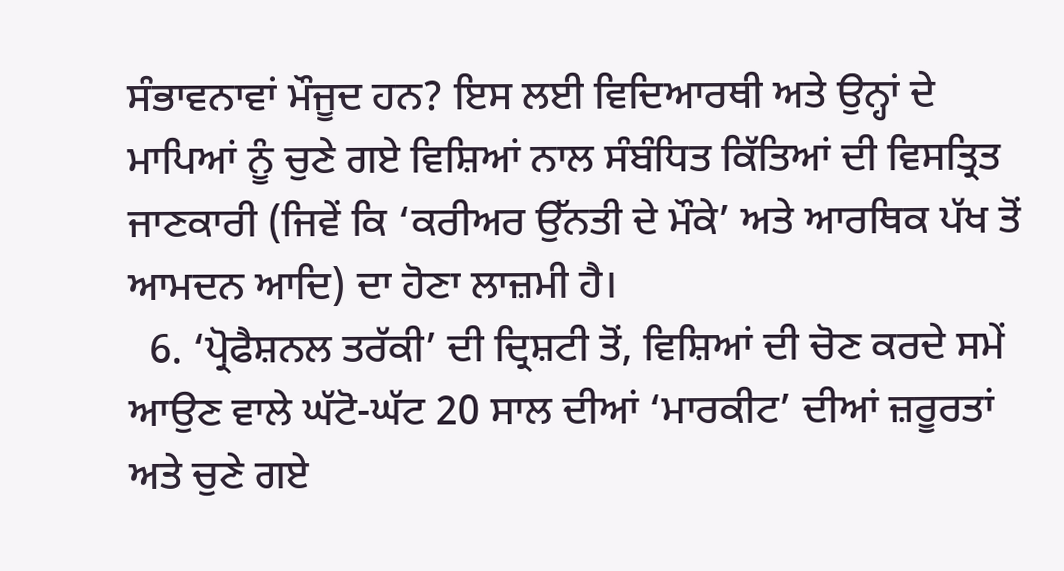ਸੰਭਾਵਨਾਵਾਂ ਮੌਜੂਦ ਹਨ? ਇਸ ਲਈ ਵਿਦਿਆਰਥੀ ਅਤੇ ਉਨ੍ਹਾਂ ਦੇ ਮਾਪਿਆਂ ਨੂੰ ਚੁਣੇ ਗਏ ਵਿਸ਼ਿਆਂ ਨਾਲ ਸੰਬੰਧਿਤ ਕਿੱਤਿਆਂ ਦੀ ਵਿਸਤ੍ਰਿਤ ਜਾਣਕਾਰੀ (ਜਿਵੇਂ ਕਿ ‘ਕਰੀਅਰ ਉੱਨਤੀ ਦੇ ਮੌਕੇ’ ਅਤੇ ਆਰਥਿਕ ਪੱਖ ਤੋਂ ਆਮਦਨ ਆਦਿ) ਦਾ ਹੋਣਾ ਲਾਜ਼ਮੀ ਹੈ।
  6. ‘ਪ੍ਰੋਫੈਸ਼ਨਲ ਤਰੱਕੀ’ ਦੀ ਦ੍ਰਿਸ਼ਟੀ ਤੋਂ, ਵਿਸ਼ਿਆਂ ਦੀ ਚੋਣ ਕਰਦੇ ਸਮੇਂ ਆਉਣ ਵਾਲੇ ਘੱਟੋ-ਘੱਟ 20 ਸਾਲ ਦੀਆਂ ‘ਮਾਰਕੀਟ’ ਦੀਆਂ ਜ਼ਰੂਰਤਾਂ ਅਤੇ ਚੁਣੇ ਗਏ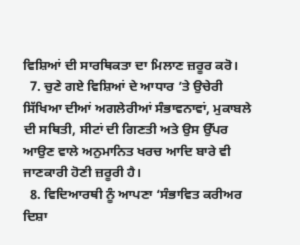ਵਿਸ਼ਿਆਂ ਦੀ ਸਾਰਥਿਕਤਾ ਦਾ ਮਿਲਾਣ ਜ਼ਰੂਰ ਕਰੋ।
  7. ਚੁਣੇ ਗਏ ਵਿਸ਼ਿਆਂ ਦੇ ਆਧਾਰ ’ਤੇ ਉਚੇਰੀ ਸਿੱਖਿਆ ਦੀਆਂ ਅਗਲੇਰੀਆਂ ਸੰਭਾਵਨਾਵਾਂ, ਮੁਕਾਬਲੇ ਦੀ ਸਥਿਤੀ, ਸੀਟਾਂ ਦੀ ਗਿਣਤੀ ਅਤੇ ਉਸ ਉੱਪਰ ਆਉਣ ਵਾਲੇ ਅਨੁਮਾਨਿਤ ਖਰਚ ਆਦਿ ਬਾਰੇ ਵੀ ਜਾਣਕਾਰੀ ਹੋਣੀ ਜ਼ਰੂਰੀ ਹੈ।
  8. ਵਿਦਿਆਰਥੀ ਨੂੰ ਆਪਣਾ ‘ਸੰਭਾਵਿਤ ਕਰੀਅਰ ਦਿਸ਼ਾ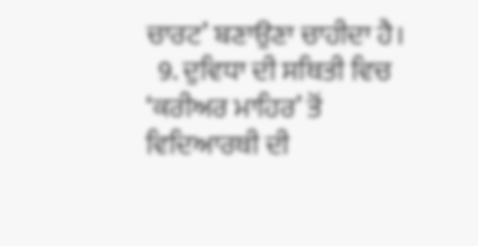ਚਾਰਟ’ ਬਣਾਉਣਾ ਚਾਹੀਦਾ ਹੈ।
  9. ਦੁਵਿਧਾ ਦੀ ਸਥਿਤੀ ਵਿਚ ‘ਕਰੀਅਰ ਮਾਹਿਰ’ ਤੋਂ ਵਿਦਿਆਰਥੀ ਦੀ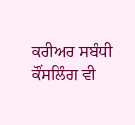ਕਰੀਅਰ ਸਬੰਧੀ ਕੌਂਸਲਿੰਗ ਵੀ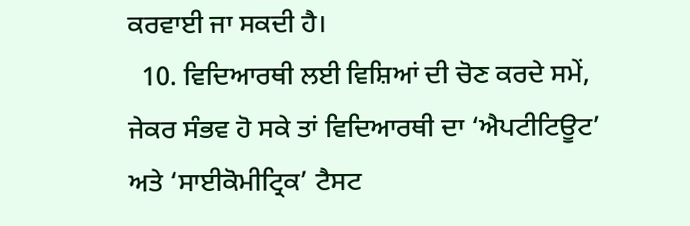ਕਰਵਾਈ ਜਾ ਸਕਦੀ ਹੈ।
  10. ਵਿਦਿਆਰਥੀ ਲਈ ਵਿਸ਼ਿਆਂ ਦੀ ਚੋਣ ਕਰਦੇ ਸਮੇਂ,  ਜੇਕਰ ਸੰਭਵ ਹੋ ਸਕੇ ਤਾਂ ਵਿਦਿਆਰਥੀ ਦਾ ‘ਐਪਟੀਟਿਊਟ’ ਅਤੇ ‘ਸਾਈਕੋਮੀਟ੍ਰਿਕ’ ਟੈਸਟ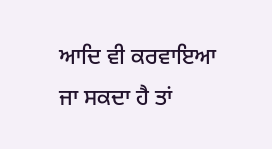ਆਦਿ ਵੀ ਕਰਵਾਇਆ ਜਾ ਸਕਦਾ ਹੈ ਤਾਂ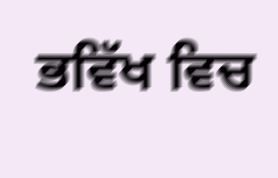ਭਵਿੱਖ ਵਿਚ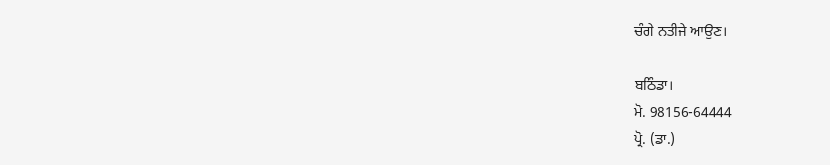ਚੰਗੇ ਨਤੀਜੇ ਆਉਣ।

ਬਠਿੰਡਾ।
ਮੋ. 98156-64444
ਪ੍ਰੋ. (ਡਾ.)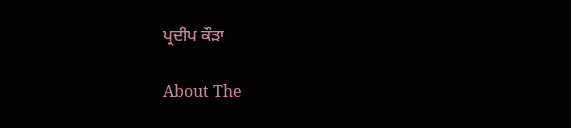ਪ੍ਰਦੀਪ ਕੌੜਾ

About The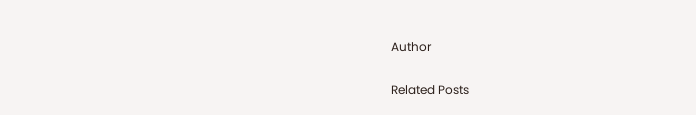Author

Related Posts